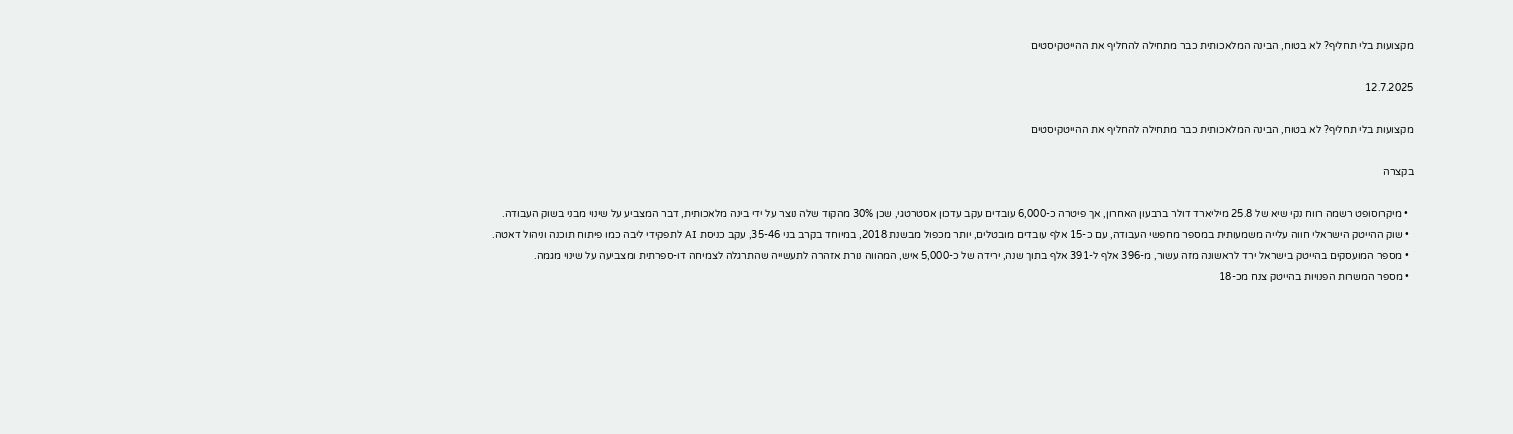מקצועות בלי תחליף? לא בטוח, הבינה המלאכותית כבר מתחילה להחליף את ההייטקיסטים

12.7.2025

מקצועות בלי תחליף? לא בטוח, הבינה המלאכותית כבר מתחילה להחליף את ההייטקיסטים

בקצרה

  • מיקרוסופט רשמה רווח נקי שיא של 25.8 מיליארד דולר ברבעון האחרון, אך פיטרה כ-6,000 עובדים עקב עדכון אסטרטגי, שכן 30% מהקוד שלה נוצר על ידי בינה מלאכותית, דבר המצביע על שינוי מבני בשוק העבודה.
  • שוק ההייטק הישראלי חווה עלייה משמעותית במספר מחפשי העבודה, עם כ-15 אלף עובדים מובטלים, יותר מכפול מבשנת 2018, במיוחד בקרב בני 35-46, עקב כניסת AI לתפקידי ליבה כמו פיתוח תוכנה וניהול דאטה.
  • מספר המועסקים בהייטק בישראל ירד לראשונה מזה עשור, מ-396 אלף ל-391 אלף בתוך שנה, ירידה של כ-5,000 איש, המהווה נורת אזהרה לתעשייה שהתרגלה לצמיחה דו-ספרתית ומצביעה על שינוי מגמה.
  • מספר המשרות הפנויות בהייטק צנח מכ-18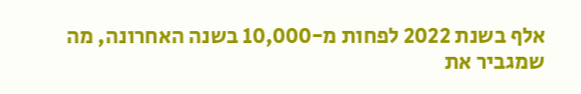אלף בשנת 2022 לפחות מ-10,000 בשנה האחרונה, מה שמגביר את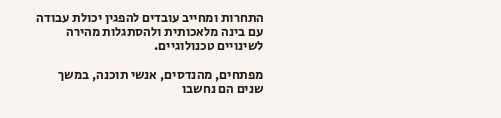התחרות ומחייב עובדים להפגין יכולת עבודה עם בינה מלאכותית ולהסתגלות מהירה לשינויים טכנולוגיים.

מפתחים, מהנדסים, אנשי תוכנה, במשך שנים הם נחשבו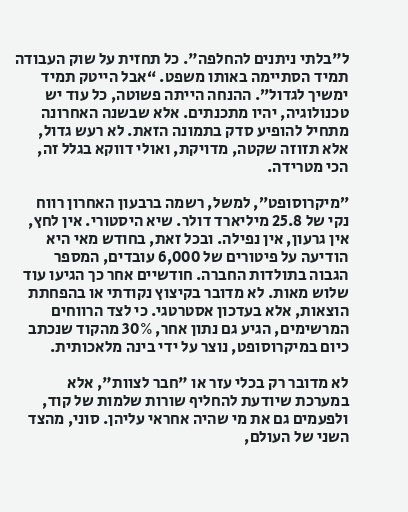ל"בלתי ניתנים להחלפה". כל תחזית על שוק העבודה תמיד הסתיימה באותו משפט. “אבל הייטק תמיד ימשיך לגדול”. ההנחה הייתה פשוטה, כל עוד יש טכנולוגיה, יהיו מתכנתים. אלא שבשנה האחרונה מתחיל להופיע סדק בתמונה הזאת. לא רעש גדול, אלא תזוזה שקטה, מדויקת, ואולי דווקא בגלל זה, הכי מטרידה.

״מיקרוסופט״, למשל, רשמה ברבעון האחרון רווח נקי של 25.8 מיליארד דולר. שיא היסטורי. אין לחץ, אין גרעון, אין נפילה. ובכל זאת, בחודש מאי היא הודיעה על פיטורים של 6,000 עובדים, המספר הגבוה בתולדות החברה. חודשיים אחר כך הגיעו עוד שלוש מאות. לא מדובר בקיצוץ נקודתי או בהפחתת הוצאות, אלא בעדכון אסטרטגי. כי לצד הרווחים המרשימים, הגיע גם נתון אחר, 30% מהקוד שנכתב כיום במיקרוסופט, נוצר על ידי בינה מלאכותית.

לא מדובר רק בכלי עזר או "חבר לצוות", אלא במערכת שיודעת להחליף שורות שלמות של קוד, ולפעמים גם את מי שהיה אחראי עליהן. סוני, מהצד השני של העולם,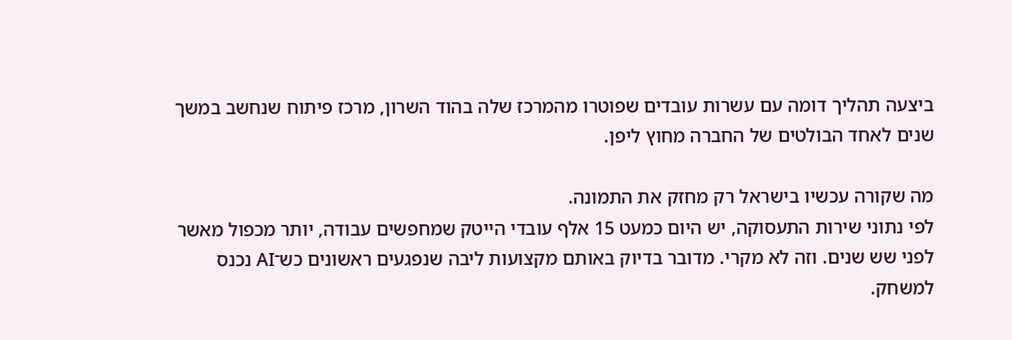ביצעה תהליך דומה עם עשרות עובדים שפוטרו מהמרכז שלה בהוד השרון, מרכז פיתוח שנחשב במשך שנים לאחד הבולטים של החברה מחוץ ליפן.

מה שקורה עכשיו בישראל רק מחזק את התמונה.
לפי נתוני שירות התעסוקה, יש היום כמעט 15 אלף עובדי הייטק שמחפשים עבודה, יותר מכפול מאשר לפני שש שנים. וזה לא מקרי. מדובר בדיוק באותם מקצועות ליבה שנפגעים ראשונים כש־AI נכנס למשחק.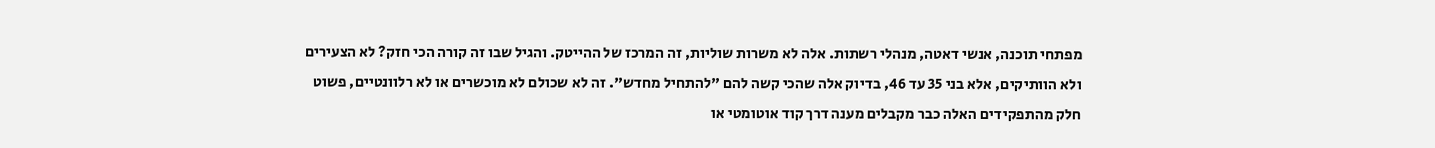מפתחי תוכנה, אנשי דאטה, מנהלי רשתות. אלה לא משרות שוליות, זה המרכז של ההייטק. והגיל שבו זה קורה הכי חזק? לא הצעירים ולא הוותיקים, אלא בני 35 עד 46, בדיוק אלה שהכי קשה להם "להתחיל מחדש". זה לא שכולם לא מוכשרים או לא רלוונטיים, פשוט חלק מהתפקידים האלה כבר מקבלים מענה דרך קוד אוטומטי או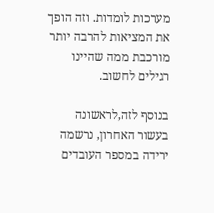מערכות לומדות. וזה הופך את המציאות להרבה יותר מורכבת ממה שהיינו רגילים לחשוב.

בנוסף לזה,לראשונה בעשור האחרון, נרשמה ירידה במספר העובדים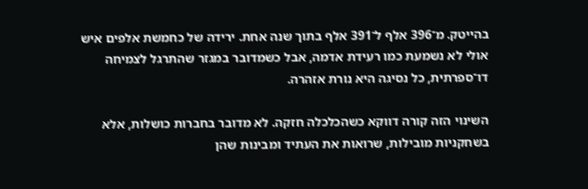בהייטק. מ־396 אלף ל־391 אלף בתוך שנה אחת. ירידה של כחמשת אלפים איש אולי לא נשמעת כמו רעידת אדמה, אבל כשמדובר במגזר שהתרגל לצמיחה דו־ספרתית, כל נסיגה היא נורת אזהרה.

השינוי הזה קורה דווקא כשהכלכלה חזקה. לא מדובר בחברות כושלות, אלא בשחקניות מובילות, שרואות את העתיד ומבינות שהן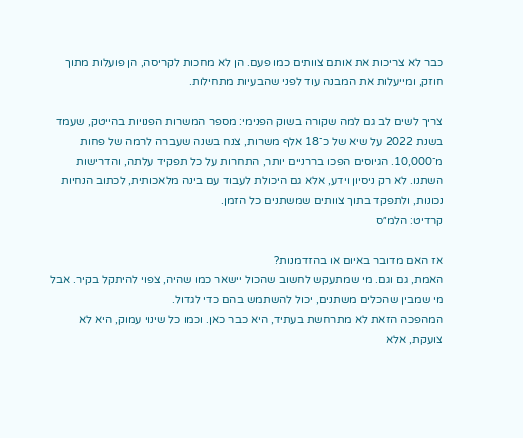כבר לא צריכות את אותם צוותים כמו פעם. הן לא מחכות לקריסה, הן פועלות מתוך חוזק, ומייעלות את המבנה עוד לפני שהבעיות מתחילות.

צריך לשים לב גם למה שקורה בשוק הפנימי: מספר המשרות הפנויות בהייטק, שעמד בשנת 2022 על שיא של כ־18 אלף משרות, צנח בשנה שעברה לרמה של פחות מ־10,000. הגיוסים הפכו בררניים יותר, התחרות על כל תפקיד עלתה, והדרישות השתנו. לא רק ניסיון וידע, אלא גם היכולת לעבוד עם בינה מלאכותית, לכתוב הנחיות נכונות, ולתפקד בתוך צוותים שמשתנים כל הזמן.
קרדיט: הלמ״ס

אז האם מדובר באיום או בהזדמנות?
האמת, גם וגם. מי שמתעקש לחשוב שהכול יישאר כמו שהיה, צפוי להיתקל בקיר. אבל מי שמבין שהכלים משתנים, יכול להשתמש בהם כדי לגדול.
המהפכה הזאת לא מתרחשת בעתיד, היא כבר כאן. וכמו כל שינוי עמוק, היא לא צועקת, אלא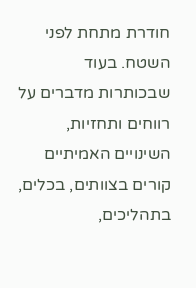חודרת מתחת לפני השטח. בעוד שבכותרות מדברים על רווחים ותחזיות, השינויים האמיתיים קורים בצוותים, בכלים, בתהליכים,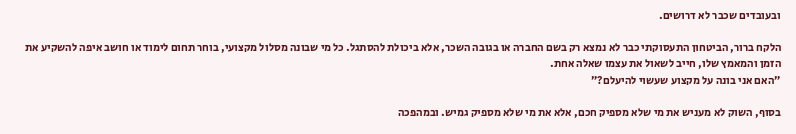ובעובדים שכבר לא דרושים.

הלקח ברור, הביטחון התעסוקתי כבר לא נמצא רק בשם החברה או בגובה השכר, אלא ביכולת להסתגל. כל מי שבונה מסלול מקצועי, בוחר תחום לימוד או חושב איפה להשקיע את הזמן והמאמץ שלו, חייב לשאול את עצמו שאלה אחת.
״האם אני בונה על מקצוע שעשוי להיעלם?״

בסוף, השוק לא מעניש את מי שלא מספיק חכם, אלא את מי שלא מספיק גמיש. ובמהפכה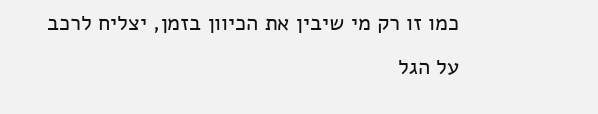כמו זו רק מי שיבין את הכיוון בזמן, יצליח לרכב על הגל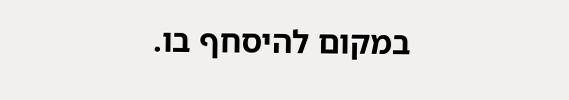במקום להיסחף בו.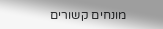מונחים קשורים